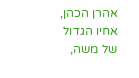אהרן הכהן, אחיו הגדול של משה,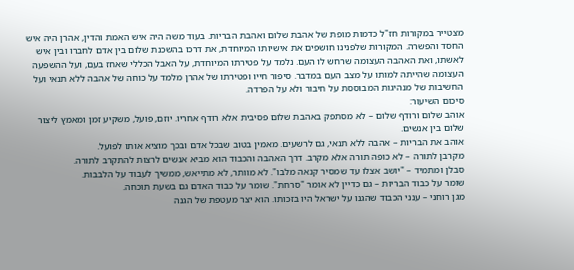מצטייר במקורות חז"ל כדמות מופת של אהבת שלום ואהבת הבריות. בעוד משה היה איש האמת והדין, אהרן היה איש החסד והפשרה. המקורות שלפנינו חושפים את אישיותו המיוחדת, את דרכו בהשכנת שלום בין אדם לחברו ובין איש לאשתו, ואת האהבה העצומה שרחש לו העם. נלמד על פטירתו המיוחדת, על האבל הכללי שאחז בעם, ועל ההשפעה העצומה שהייתה למותו על מצב העם במדבר. סיפור חייו ופטירתו של אהרן מלמד על כוחה של אהבה ללא תנאי ועל החשיבות של מנהיגות המבוססת על חיבור ולא על הפרדה.
סיכום השיעור:
אוהב שלום ורודף שלום – לא מסתפק באהבת שלום פסיבית אלא רודף אחריו. יוזם, פועל, משקיע זמן ומאמץ ליצור שלום בין אנשים.
אוהב את הבריות – אהבה ללא תנאי, גם לרשעים. מאמין בטוב שבכל אדם ובכך מוציא אותו לפועל.
מקרבן לתורה – לא כופה תורה אלא מקרב. דרך האהבה והכבוד הוא מביא אנשים לרצות להתקרב לתורה.
סבלן ומתמיד – "יושב אצלו עד שמסיר קנאה מלבו". לא מוותר, לא מתייאש, ממשיך לעבוד על הלבבות.
שומר על כבוד הבריות – גם כדיין לא אומר "סרחת". שומר על כבוד האדם גם בשעת תוכחה.
מגן רוחני – ענני הכבוד שהגנו על ישראל היו בזכותו. הוא יצר מעטפת של הגנה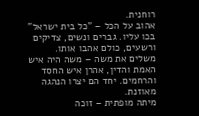רוחנית.
אהוב על הכל – "כל בית ישראל" בכו עליו. גברים ונשים, צדיקים ורשעים, כולם אהבו אותו.
משלים את משה – משה היה איש האמת והדין, אהרן איש החסד והרחמים. יחד הם יצרו הנהגה מאוזנת.
מיתה מופתית – זוכה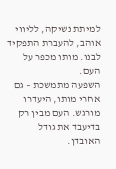למיתת נשיקה, לליווי אוהב, להעברת התפקיד לבנו. מותו מכפר על העם.
השפעה מתמשכת – גם אחרי מותו, היעדרו מורגש. העם מבין רק בדיעבד את גודל האובדן.